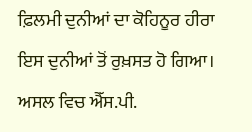ਫ਼ਿਲਮੀ ਦੁਨੀਆਂ ਦਾ ਕੋਹਿਨੂਰ ਹੀਰਾ ਇਸ ਦੁਨੀਆਂ ਤੋਂ ਰੁਖ਼ਸਤ ਹੋ ਗਿਆ। ਅਸਲ ਵਿਚ ਐੱਸ.ਪੀ.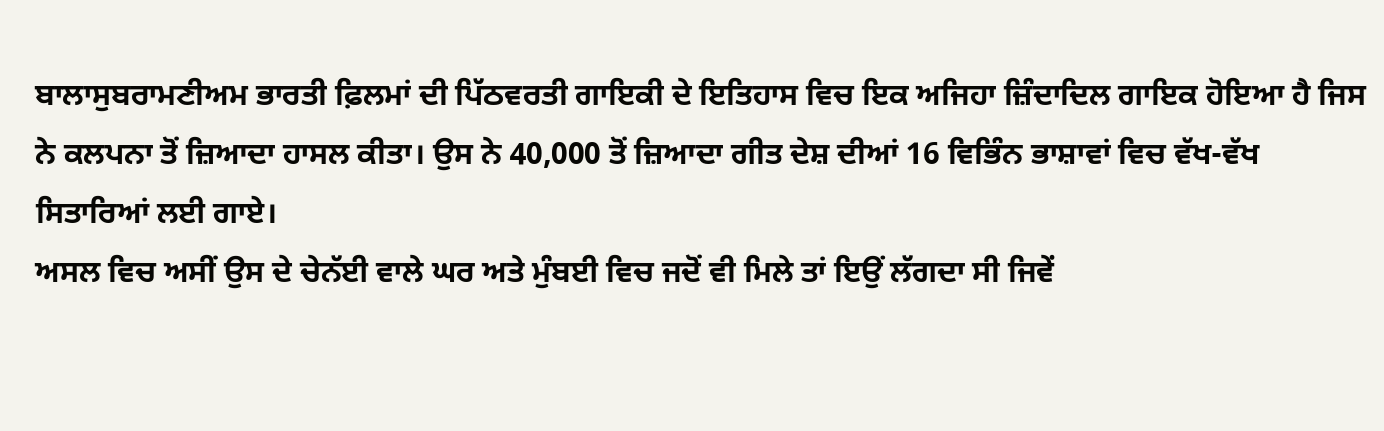ਬਾਲਾਸੁਬਰਾਮਣੀਅਮ ਭਾਰਤੀ ਫ਼ਿਲਮਾਂ ਦੀ ਪਿੱਠਵਰਤੀ ਗਾਇਕੀ ਦੇ ਇਤਿਹਾਸ ਵਿਚ ਇਕ ਅਜਿਹਾ ਜ਼ਿੰਦਾਦਿਲ ਗਾਇਕ ਹੋਇਆ ਹੈ ਜਿਸ ਨੇ ਕਲਪਨਾ ਤੋਂ ਜ਼ਿਆਦਾ ਹਾਸਲ ਕੀਤਾ। ਉਸ ਨੇ 40,000 ਤੋਂ ਜ਼ਿਆਦਾ ਗੀਤ ਦੇਸ਼ ਦੀਆਂ 16 ਵਿਭਿੰਨ ਭਾਸ਼ਾਵਾਂ ਵਿਚ ਵੱਖ-ਵੱਖ ਸਿਤਾਰਿਆਂ ਲਈ ਗਾਏ।
ਅਸਲ ਵਿਚ ਅਸੀਂ ਉਸ ਦੇ ਚੇਨੱਈ ਵਾਲੇ ਘਰ ਅਤੇ ਮੁੰਬਈ ਵਿਚ ਜਦੋਂ ਵੀ ਮਿਲੇ ਤਾਂ ਇਉਂ ਲੱਗਦਾ ਸੀ ਜਿਵੇਂ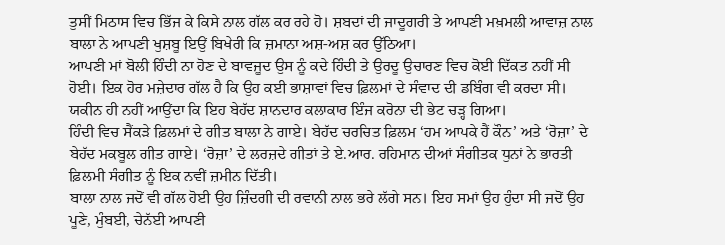ਤੁਸੀਂ ਮਿਠਾਸ ਵਿਚ ਭਿੱਜ ਕੇ ਕਿਸੇ ਨਾਲ ਗੱਲ ਕਰ ਰਹੇ ਹੋ। ਸ਼ਬਦਾਂ ਦੀ ਜਾਦੂਗਰੀ ਤੇ ਆਪਣੀ ਮਖ਼ਮਲੀ ਆਵਾਜ਼ ਨਾਲ ਬਾਲਾ ਨੇ ਆਪਣੀ ਖੁਸ਼ਬੂ ਇਉਂ ਬਿਖੇਰੀ ਕਿ ਜ਼ਮਾਨਾ ਅਸ਼-ਅਸ਼ ਕਰ ਉੱਠਿਆ।
ਆਪਣੀ ਮਾਂ ਬੋਲੀ ਹਿੰਦੀ ਨਾ ਹੋਣ ਦੇ ਬਾਵਜੂਦ ਉਸ ਨੂੰ ਕਦੇ ਹਿੰਦੀ ਤੇ ਉਰਦੂ ਉਚਾਰਣ ਵਿਚ ਕੋਈ ਦਿੱਕਤ ਨਹੀਂ ਸੀ ਹੋਈ। ਇਕ ਹੋਰ ਮਜ਼ੇਦਾਰ ਗੱਲ ਹੈ ਕਿ ਉਹ ਕਈ ਭਾਸ਼ਾਵਾਂ ਵਿਚ ਫ਼ਿਲਮਾਂ ਦੇ ਸੰਵਾਦ ਦੀ ਡਬਿੰਗ ਵੀ ਕਰਦਾ ਸੀ। ਯਕੀਨ ਹੀ ਨਹੀਂ ਆਉਂਦਾ ਕਿ ਇਹ ਬੇਹੱਦ ਸ਼ਾਨਦਾਰ ਕਲਾਕਾਰ ਇੰਜ ਕਰੋਨਾ ਦੀ ਭੇਟ ਚੜ੍ਹ ਗਿਆ।
ਹਿੰਦੀ ਵਿਚ ਸੈਂਕੜੇ ਫ਼ਿਲਮਾਂ ਦੇ ਗੀਤ ਬਾਲਾ ਨੇ ਗਾਏ। ਬੇਹੱਦ ਚਰਚਿਤ ਫ਼ਿਲਮ ‘ਹਮ ਆਪਕੇ ਹੈਂ ਕੌਨ’ ਅਤੇ ‘ਰੋਜ਼ਾ’ ਦੇ ਬੇਹੱਦ ਮਕਬੂਲ ਗੀਤ ਗਾਏ। ‘ਰੋਜ਼ਾ’ ਦੇ ਲਰਜ਼ਦੇ ਗੀਤਾਂ ਤੇ ਏ.ਆਰ. ਰਹਿਮਾਨ ਦੀਆਂ ਸੰਗੀਤਕ ਧੁਨਾਂ ਨੇ ਭਾਰਤੀ ਫ਼ਿਲਮੀ ਸੰਗੀਤ ਨੂੰ ਇਕ ਨਵੀਂ ਜ਼ਮੀਨ ਦਿੱਤੀ।
ਬਾਲਾ ਨਾਲ ਜਦੋਂ ਵੀ ਗੱਲ ਹੋਈ ਉਹ ਜ਼ਿੰਦਗੀ ਦੀ ਰਵਾਨੀ ਨਾਲ ਭਰੇ ਲੱਗੇ ਸਨ। ਇਹ ਸਮਾਂ ਉਹ ਹੁੰਦਾ ਸੀ ਜਦੋਂ ਉਹ ਪੂਣੇ, ਮੁੰਬਈ, ਚੇਨੱਈ ਆਪਣੀ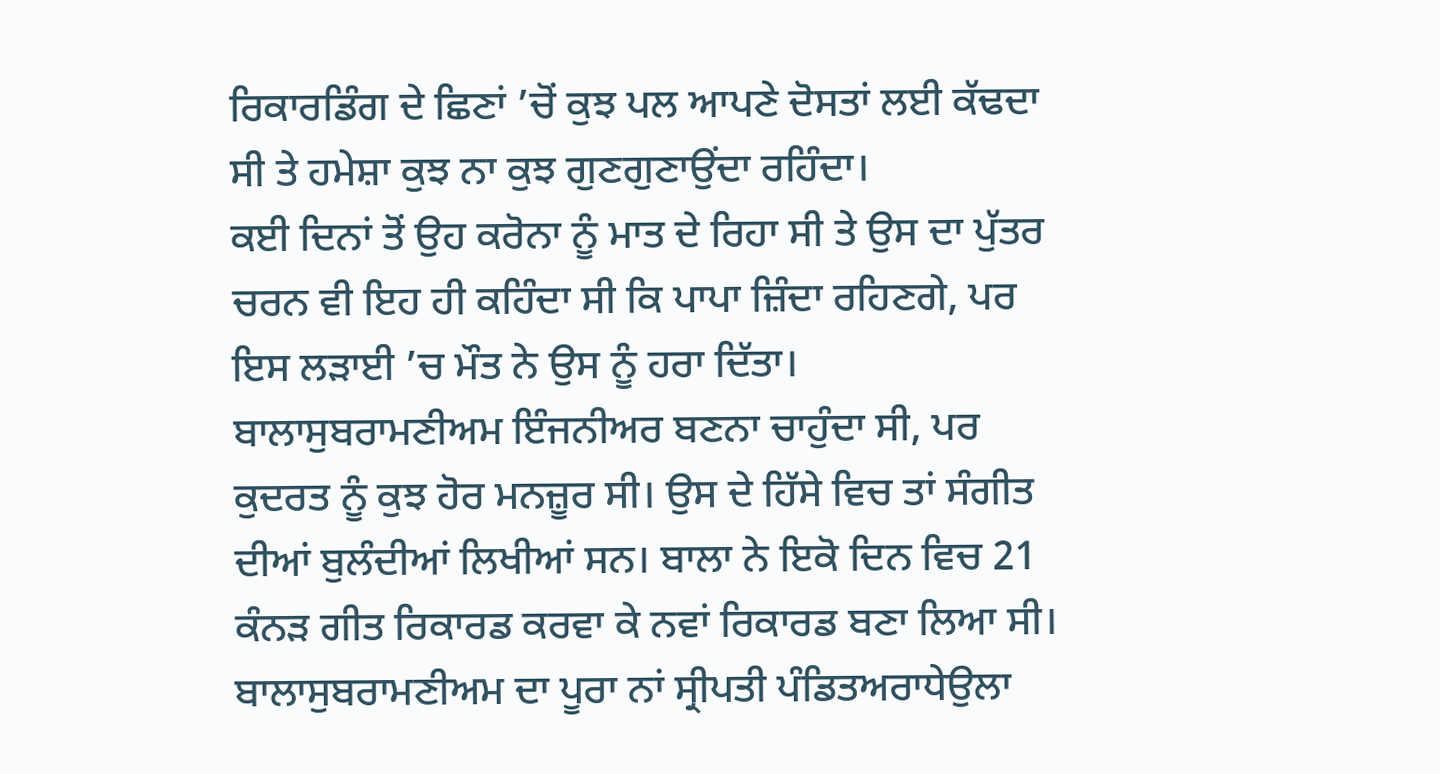ਰਿਕਾਰਡਿੰਗ ਦੇ ਛਿਣਾਂ ’ਚੋਂ ਕੁਝ ਪਲ ਆਪਣੇ ਦੋਸਤਾਂ ਲਈ ਕੱਢਦਾ ਸੀ ਤੇ ਹਮੇਸ਼ਾ ਕੁਝ ਨਾ ਕੁਝ ਗੁਣਗੁਣਾਉਂਦਾ ਰਹਿੰਦਾ।
ਕਈ ਦਿਨਾਂ ਤੋਂ ਉਹ ਕਰੋਨਾ ਨੂੰ ਮਾਤ ਦੇ ਰਿਹਾ ਸੀ ਤੇ ਉਸ ਦਾ ਪੁੱਤਰ ਚਰਨ ਵੀ ਇਹ ਹੀ ਕਹਿੰਦਾ ਸੀ ਕਿ ਪਾਪਾ ਜ਼ਿੰਦਾ ਰਹਿਣਗੇ, ਪਰ ਇਸ ਲੜਾਈ ’ਚ ਮੌਤ ਨੇ ਉਸ ਨੂੰ ਹਰਾ ਦਿੱਤਾ।
ਬਾਲਾਸੁਬਰਾਮਣੀਅਮ ਇੰਜਨੀਅਰ ਬਣਨਾ ਚਾਹੁੰਦਾ ਸੀ, ਪਰ ਕੁਦਰਤ ਨੂੰ ਕੁਝ ਹੋਰ ਮਨਜ਼ੂਰ ਸੀ। ਉਸ ਦੇ ਹਿੱਸੇ ਵਿਚ ਤਾਂ ਸੰਗੀਤ ਦੀਆਂ ਬੁਲੰਦੀਆਂ ਲਿਖੀਆਂ ਸਨ। ਬਾਲਾ ਨੇ ਇਕੋ ਦਿਨ ਵਿਚ 21 ਕੰਨੜ ਗੀਤ ਰਿਕਾਰਡ ਕਰਵਾ ਕੇ ਨਵਾਂ ਰਿਕਾਰਡ ਬਣਾ ਲਿਆ ਸੀ।
ਬਾਲਾਸੁਬਰਾਮਣੀਅਮ ਦਾ ਪੂਰਾ ਨਾਂ ਸ੍ਰੀਪਤੀ ਪੰਡਿਤਅਰਾਧੇਉਲਾ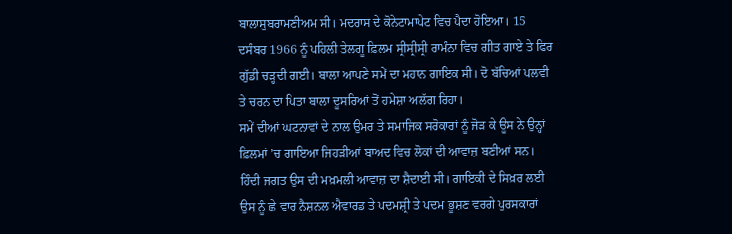ਬਾਲਾਸੁਬਰਾਮਣੀਅਮ ਸੀ। ਮਦਰਾਸ ਦੇ ਕੋਨੇਟਾਮਾਪੇਟ ਵਿਚ ਪੈਦਾ ਹੋਇਆ। 15 ਦਸੰਬਰ 1966 ਨੂੰ ਪਹਿਲੀ ਤੇਲਗੂ ਫ਼ਿਲਮ ਸ੍ਰੀਸ੍ਰੀਸ੍ਰੀ ਰਾਮੰਨਾ ਵਿਚ ਗੀਤ ਗਾਏ ਤੇ ਫਿਰ ਗੁੱਡੀ ਚੜ੍ਹਦੀ ਗਈ। ਬਾਲਾ ਆਪਣੇ ਸਮੇਂ ਦਾ ਮਹਾਨ ਗਾਇਕ ਸੀ। ਦੋ ਬੱਚਿਆਂ ਪਲਵੀ ਤੇ ਚਰਨ ਦਾ ਪਿਤਾ ਬਾਲਾ ਦੂਸਰਿਆਂ ਤੋਂ ਹਮੇਸ਼ਾ ਅਲੱਗ ਰਿਹਾ।
ਸਮੇਂ ਦੀਆਂ ਘਟਨਾਵਾਂ ਦੇ ਨਾਲ ਉਮਰ ਤੇ ਸਮਾਜਿਕ ਸਰੋਕਾਰਾਂ ਨੂੰ ਜੋੜ ਕੇ ਊਸ ਨੇ ਉਨ੍ਹਾਂ ਫ਼ਿਲਮਾਂ ’ਚ ਗਾਇਆ ਜਿਹੜੀਆਂ ਬਾਅਦ ਵਿਚ ਲੋਕਾਂ ਦੀ ਆਵਾਜ਼ ਬਣੀਆਂ ਸਨ। ਹਿੰਦੀ ਜਗਤ ਉਸ ਦੀ ਮਖ਼ਮਲੀ ਆਵਾਜ਼ ਦਾ ਸ਼ੈਦਾਈ ਸੀ। ਗਾਇਕੀ ਦੇ ਸਿਖ਼ਰ ਲਈ ਉਸ ਨੂੰ ਛੇ ਵਾਰ ਨੈਸ਼ਨਲ ਐਵਾਰਡ ਤੇ ਪਦਮਸ਼੍ਰੀ ਤੇ ਪਦਮ ਭੂਸ਼ਣ ਵਰਗੇ ਪੁਰਸਕਾਰਾਂ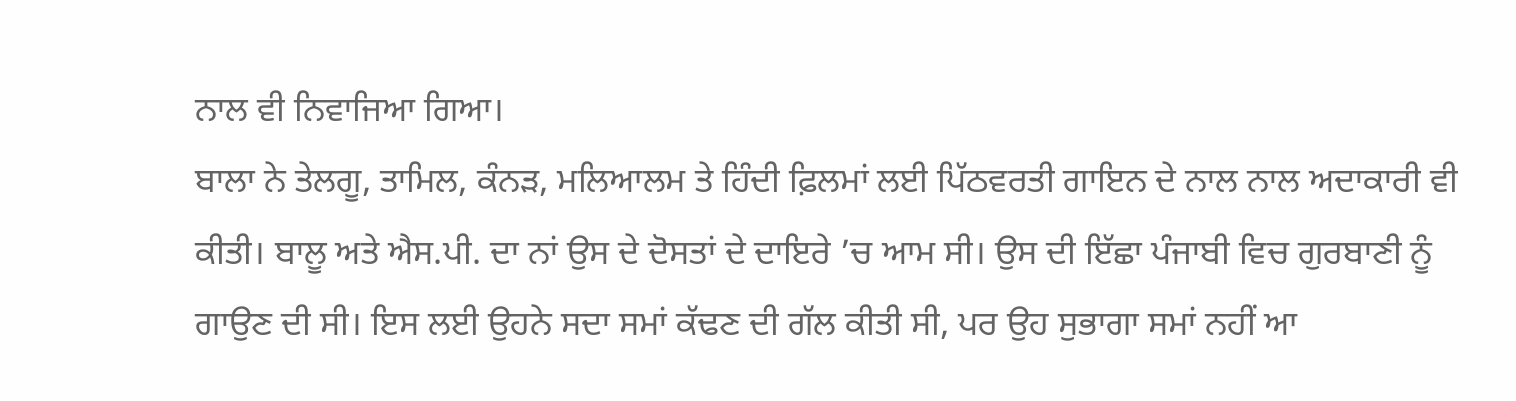ਨਾਲ ਵੀ ਨਿਵਾਜਿਆ ਗਿਆ।
ਬਾਲਾ ਨੇ ਤੇਲਗੂ, ਤਾਮਿਲ, ਕੰਨੜ, ਮਲਿਆਲਮ ਤੇ ਹਿੰਦੀ ਫ਼ਿਲਮਾਂ ਲਈ ਪਿੱਠਵਰਤੀ ਗਾਇਨ ਦੇ ਨਾਲ ਨਾਲ ਅਦਾਕਾਰੀ ਵੀ ਕੀਤੀ। ਬਾਲੂ ਅਤੇ ਐਸ.ਪੀ. ਦਾ ਨਾਂ ਉਸ ਦੇ ਦੋਸਤਾਂ ਦੇ ਦਾਇਰੇ ’ਚ ਆਮ ਸੀ। ਉਸ ਦੀ ਇੱਛਾ ਪੰਜਾਬੀ ਵਿਚ ਗੁਰਬਾਣੀ ਨੂੰ ਗਾਉਣ ਦੀ ਸੀ। ਇਸ ਲਈ ਉਹਨੇ ਸਦਾ ਸਮਾਂ ਕੱਢਣ ਦੀ ਗੱਲ ਕੀਤੀ ਸੀ, ਪਰ ਉਹ ਸੁਭਾਗਾ ਸਮਾਂ ਨਹੀਂ ਆ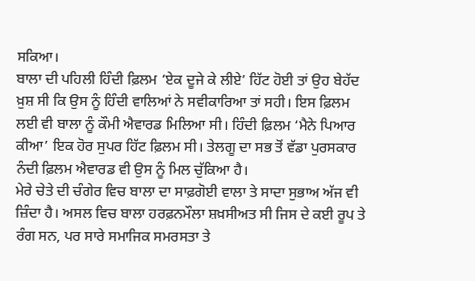ਸਕਿਆ।
ਬਾਲਾ ਦੀ ਪਹਿਲੀ ਹਿੰਦੀ ਫ਼ਿਲਮ ‘ਏਕ ਦੂਜੇ ਕੇ ਲੀਏ’ ਹਿੱਟ ਹੋਈ ਤਾਂ ਉਹ ਬੇਹੱਦ ਖ਼ੁਸ਼ ਸੀ ਕਿ ਉਸ ਨੂੰ ਹਿੰਦੀ ਵਾਲਿਆਂ ਨੇ ਸਵੀਕਾਰਿਆ ਤਾਂ ਸਹੀ। ਇਸ ਫ਼ਿਲਮ ਲਈ ਵੀ ਬਾਲਾ ਨੂੰ ਕੌਮੀ ਐਵਾਰਡ ਮਿਲਿਆ ਸੀ। ਹਿੰਦੀ ਫ਼ਿਲਮ ‘ਮੈਨੇ ਪਿਆਰ ਕੀਆ’ ਇਕ ਹੋਰ ਸੁਪਰ ਹਿੱਟ ਫ਼ਿਲਮ ਸੀ। ਤੇਲਗੂ ਦਾ ਸਭ ਤੋਂ ਵੱਡਾ ਪੁਰਸਕਾਰ ਨੰਦੀ ਫ਼ਿਲਮ ਐਵਾਰਡ ਵੀ ਉਸ ਨੂੰ ਮਿਲ ਚੁੱਕਿਆ ਹੈ।
ਮੇਰੇ ਚੇਤੇ ਦੀ ਚੰਗੇਰ ਵਿਚ ਬਾਲਾ ਦਾ ਸਾਫ਼ਗੋਈ ਵਾਲਾ ਤੇ ਸਾਦਾ ਸੁਭਾਅ ਅੱਜ ਵੀ ਜ਼ਿੰਦਾ ਹੈ। ਅਸਲ ਵਿਚ ਬਾਲਾ ਹਰਫ਼ਨਮੌਲਾ ਸ਼ਖ਼ਸੀਅਤ ਸੀ ਜਿਸ ਦੇ ਕਈ ਰੂਪ ਤੇ ਰੰਗ ਸਨ, ਪਰ ਸਾਰੇ ਸਮਾਜਿਕ ਸਮਰਸਤਾ ਤੇ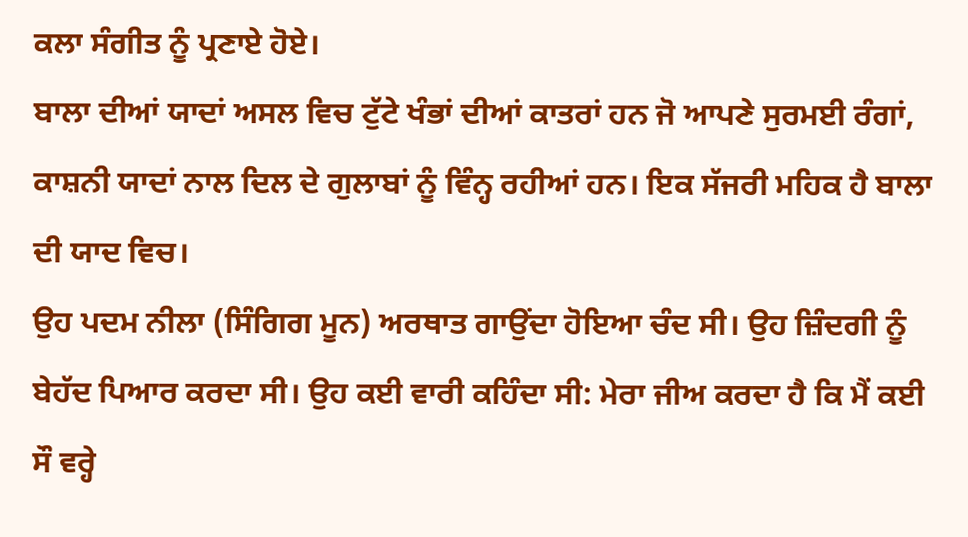ਕਲਾ ਸੰਗੀਤ ਨੂੰ ਪ੍ਰਣਾਏ ਹੋਏ।
ਬਾਲਾ ਦੀਆਂ ਯਾਦਾਂ ਅਸਲ ਵਿਚ ਟੁੱਟੇ ਖੰਭਾਂ ਦੀਆਂ ਕਾਤਰਾਂ ਹਨ ਜੋ ਆਪਣੇ ਸੁਰਮਈ ਰੰਗਾਂ, ਕਾਸ਼ਨੀ ਯਾਦਾਂ ਨਾਲ ਦਿਲ ਦੇ ਗੁਲਾਬਾਂ ਨੂੰ ਵਿੰਨ੍ਹ ਰਹੀਆਂ ਹਨ। ਇਕ ਸੱਜਰੀ ਮਹਿਕ ਹੈ ਬਾਲਾ ਦੀ ਯਾਦ ਵਿਚ।
ਉਹ ਪਦਮ ਨੀਲਾ (ਸਿੰਗਿਗ ਮੂਨ) ਅਰਥਾਤ ਗਾਉਂਦਾ ਹੋਇਆ ਚੰਦ ਸੀ। ਉਹ ਜ਼ਿੰਦਗੀ ਨੂੰ ਬੇਹੱਦ ਪਿਆਰ ਕਰਦਾ ਸੀ। ਉਹ ਕਈ ਵਾਰੀ ਕਹਿੰਦਾ ਸੀ: ਮੇਰਾ ਜੀਅ ਕਰਦਾ ਹੈ ਕਿ ਮੈਂ ਕਈ ਸੌ ਵਰ੍ਹੇ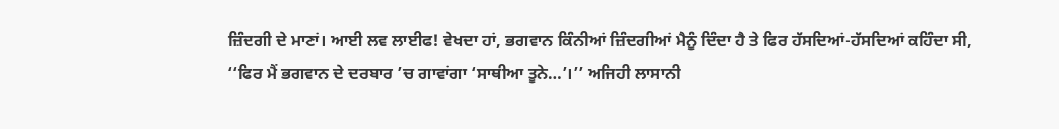ਜ਼ਿੰਦਗੀ ਦੇ ਮਾਣਾਂ। ਆਈ ਲਵ ਲਾਈਫ! ਵੇਖਦਾ ਹਾਂ, ਭਗਵਾਨ ਕਿੰਨੀਆਂ ਜ਼ਿੰਦਗੀਆਂ ਮੈਨੂੰ ਦਿੰਦਾ ਹੈ ਤੇ ਫਿਰ ਹੱਸਦਿਆਂ-ਹੱਸਦਿਆਂ ਕਹਿੰਦਾ ਸੀ, ‘‘ਫਿਰ ਮੈਂ ਭਗਵਾਨ ਦੇ ਦਰਬਾਰ ’ਚ ਗਾਵਾਂਗਾ ‘ਸਾਥੀਆ ਤੂਨੇ…’।’’ ਅਜਿਹੀ ਲਾਸਾਨੀ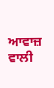ਆਵਾਜ਼ ਵਾਲੀ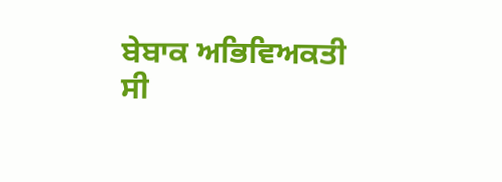ਬੇਬਾਕ ਅਭਿਵਿਅਕਤੀ ਸੀ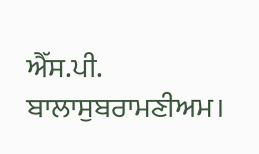ਐੱਸ.ਪੀ. ਬਾਲਾਸੁਬਰਾਮਣੀਅਮ।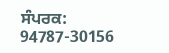ਸੰਪਰਕ: 94787-30156